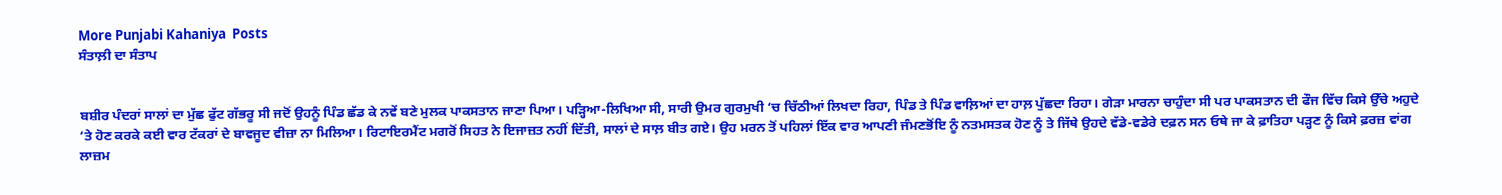More Punjabi Kahaniya  Posts
ਸੰਤਾਲ਼ੀ ਦਾ ਸੰਤਾਪ


ਬਸ਼ੀਰ ਪੰਦਰਾਂ ਸਾਲਾਂ ਦਾ ਮੁੱਛ ਫੁੱਟ ਗੱਭਰੂ ਸੀ ਜਦੋਂ ਉਹਨੂੰ ਪਿੰਡ ਛੱਡ ਕੇ ਨਵੇਂ ਬਣੇ ਮੁਲਕ ਪਾਕਸਤਾਨ ਜਾਣਾ ਪਿਆ। ਪੜ੍ਹਿਆ-ਲਿਖਿਆ ਸੀ, ਸਾਰੀ ਉਮਰ ਗੁਰਮੁਖੀ ‘ਚ ਚਿੱਠੀਆਂ ਲਿਖਦਾ ਰਿਹਾ, ਪਿੰਡ ਤੇ ਪਿੰਡ ਵਾਲ਼ਿਆਂ ਦਾ ਹਾਲ਼ ਪੁੱਛਦਾ ਰਿਹਾ। ਗੇੜਾ ਮਾਰਨਾ ਚਾਹੁੰਦਾ ਸੀ ਪਰ ਪਾਕਸਤਾਨ ਦੀ ਫੌਜ ਵਿੱਚ ਕਿਸੇ ਉੱਚੇ ਅਹੁਦੇ ‘ਤੇ ਹੋਣ ਕਰਕੇ ਕਈ ਵਾਰ ਟੱਕਰਾਂ ਦੇ ਬਾਵਜੂਦ ਵੀਜ਼ਾ ਨਾ ਮਿਲਿਆ। ਰਿਟਾਇਰਮੈਂਟ ਮਗਰੋਂ ਸਿਹਤ ਨੇ ਇਜਾਜ਼ਤ ਨਹੀਂ ਦਿੱਤੀ, ਸਾਲਾਂ ਦੇ ਸਾਲ਼ ਬੀਤ ਗਏ। ਉਹ ਮਰਨ ਤੋਂ ਪਹਿਲਾਂ ਇੱਕ ਵਾਰ ਆਪਣੀ ਜੰਮਣਭੋਂਇ ਨੂੰ ਨਤਮਸਤਕ ਹੋਣ ਨੂੰ ਤੇ ਜਿੱਥੇ ਉਹਦੇ ਵੱਡੇ-ਵਡੇਰੇ ਦਫ਼ਨ ਸਨ ਓਥੇ ਜਾ ਕੇ ਫ਼ਾਤਿਹਾ ਪੜ੍ਹਣ ਨੂੰ ਕਿਸੇ ਫ਼ਰਜ਼ ਵਾਂਗ ਲਾਜ਼ਮ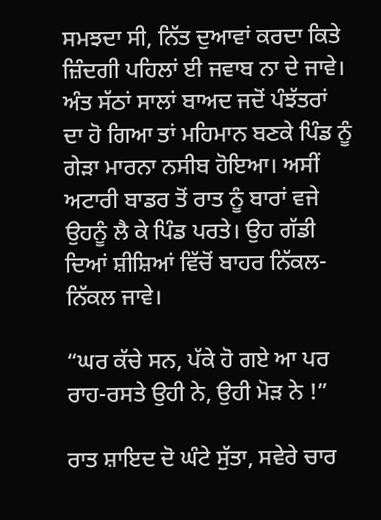ਸਮਝਦਾ ਸੀ, ਨਿੱਤ ਦੁਆਵਾਂ ਕਰਦਾ ਕਿਤੇ ਜ਼ਿੰਦਗੀ ਪਹਿਲਾਂ ਈ ਜਵਾਬ ਨਾ ਦੇ ਜਾਵੇ। ਅੰਤ ਸੱਠਾਂ ਸਾਲਾਂ ਬਾਅਦ ਜਦੋਂ ਪੰਝੱਤਰਾਂ ਦਾ ਹੋ ਗਿਆ ਤਾਂ ਮਹਿਮਾਨ ਬਣਕੇ ਪਿੰਡ ਨੂੰ ਗੇੜਾ ਮਾਰਨਾ ਨਸੀਬ ਹੋਇਆ। ਅਸੀਂ ਅਟਾਰੀ ਬਾਡਰ ਤੋਂ ਰਾਤ ਨੂੰ ਬਾਰਾਂ ਵਜੇ ਉਹਨੂੰ ਲੈ ਕੇ ਪਿੰਡ ਪਰਤੇ। ਉਹ ਗੱਡੀ ਦਿਆਂ ਸ਼ੀਸ਼ਿਆਂ ਵਿੱਚੋਂ ਬਾਹਰ ਨਿੱਕਲ-ਨਿੱਕਲ ਜਾਵੇ।

“ਘਰ ਕੱਚੇ ਸਨ, ਪੱਕੇ ਹੋ ਗਏ ਆ ਪਰ ਰਾਹ-ਰਸਤੇ ਉਹੀ ਨੇ, ਉਹੀ ਮੋੜ ਨੇ !”

ਰਾਤ ਸ਼ਾਇਦ ਦੋ ਘੰਟੇ ਸੁੱਤਾ, ਸਵੇਰੇ ਚਾਰ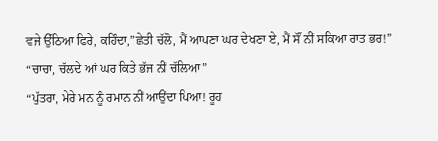ਵਜੇ ਉੱਠਿਆ ਫਿਰੇ, ਕਹਿੰਦਾ,”ਛੇਤੀ ਚੱਲੋ, ਮੈਂ ਆਪਣਾ ਘਰ ਦੇਖਣਾ ਏ, ਮੈਂ ਸੌਂ ਨੀਂ ਸਕਿਆ ਰਾਤ ਭਰ!”
“ਚਾਚਾ, ਚੱਲਦੇ ਆਂ ਘਰ ਕਿਤੇ ਭੱਜ ਨੀਂ ਚੱਲਿਆ”
“ਪੁੱਤਰਾ, ਮੇਰੇ ਮਨ ਨੂੰ ਰਮਾਨ ਨੀਂ ਆਉਂਦਾ ਪਿਆ! ਰੂਹ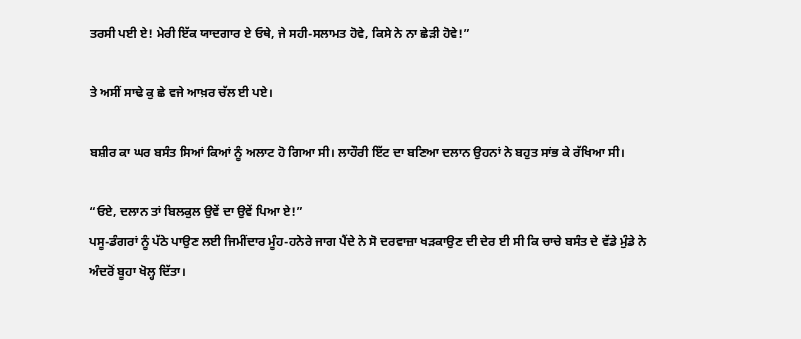ਤਰਸੀ ਪਈ ਏ! ਮੇਰੀ ਇੱਕ ਯਾਦਗਾਰ ਏ ਓਥੇ, ਜੇ ਸਹੀ-ਸਲਾਮਤ ਹੋਵੇ, ਕਿਸੇ ਨੇ ਨਾ ਛੇੜੀ ਹੋਵੇ!”

ਤੇ ਅਸੀਂ ਸਾਢੇ ਕੁ ਛੇ ਵਜੇ ਆਖ਼ਰ ਚੱਲ ਈ ਪਏ।

ਬਸ਼ੀਰ ਕਾ ਘਰ ਬਸੰਤ ਸਿਆਂ ਕਿਆਂ ਨੂੰ ਅਲਾਟ ਹੋ ਗਿਆ ਸੀ। ਲਾਹੌਰੀ ਇੱਟ ਦਾ ਬਣਿਆ ਦਲਾਨ ਉਹਨਾਂ ਨੇ ਬਹੁਤ ਸਾਂਭ ਕੇ ਰੱਖਿਆ ਸੀ।

“ਓਏ, ਦਲਾਨ ਤਾਂ ਬਿਲਕੁਲ ਉਵੇਂ ਦਾ ਉਵੇਂ ਪਿਆ ਏ!”
ਪਸੂ-ਡੰਗਰਾਂ ਨੂੰ ਪੱਠੇ ਪਾਉਣ ਲਈ ਜਿਮੀਂਦਾਰ ਮੂੰਹ-ਹਨੇਰੇ ਜਾਗ ਪੈਂਦੇ ਨੇ ਸੋ ਦਰਵਾਜ਼ਾ ਖੜਕਾਉਣ ਦੀ ਦੇਰ ਈ ਸੀ ਕਿ ਚਾਚੇ ਬਸੰਤ ਦੇ ਵੱਡੇ ਮੁੰਡੇ ਨੇ ਅੰਦਰੋਂ ਬੂਹਾ ਖੋਲ੍ਹ ਦਿੱਤਾ।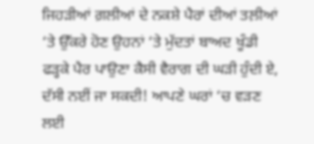ਜਿਹੜੀਆਂ ਗ਼ਲੀਆਂ ਦੇ ਨਕਸ਼ੇ ਪੈਰਾਂ ਦੀਆਂ ਤਲ਼ੀਆਂ ‘ਤੇ ਉੱਕਰੇ ਹੋਣ ਉਹਨਾਂ ‘ਤੇ ਮੁੱਦਤਾਂ ਬਾਅਦ ਖੂੰਡੀ ਫੜ੍ਹਕੇ ਪੈਰ ਪਾਉਣਾ ਕੈਸੀ ਵੈਰਾਗ ਦੀ ਘੜੀ ਹੁੰਦੀ ਏ, ਦੱਸੀ ਨਈਂ ਜਾ ਸਕਦੀ! ਆਪਣੇ ਘਰਾਂ ‘ਚ ਵੜਣ ਲਈ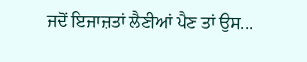ਜਦੋਂ ਇਜਾਜ਼ਤਾਂ ਲੈਣੀਆਂ ਪੈਣ ਤਾਂ ਉਸ...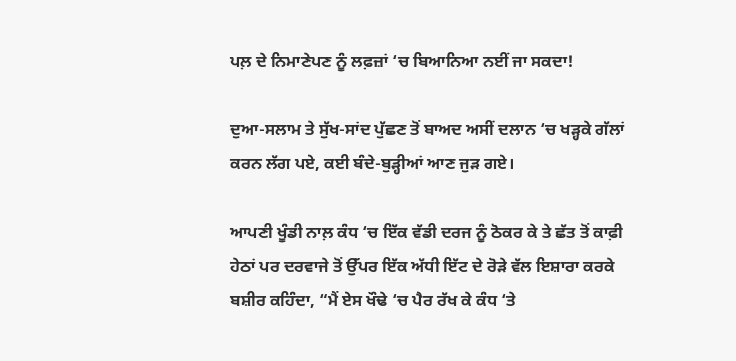ਪਲ਼ ਦੇ ਨਿਮਾਣੇਪਣ ਨੂੰ ਲਫ਼ਜ਼ਾਂ ‘ਚ ਬਿਆਨਿਆ ਨਈਂ ਜਾ ਸਕਦਾ!

ਦੁਆ-ਸਲਾਮ ਤੇ ਸੁੱਖ-ਸਾਂਦ ਪੁੱਛਣ ਤੋਂ ਬਾਅਦ ਅਸੀਂ ਦਲਾਨ ‘ਚ ਖੜ੍ਹਕੇ ਗੱਲਾਂ ਕਰਨ ਲੱਗ ਪਏ, ਕਈ ਬੰਦੇ-ਬੁੜ੍ਹੀਆਂ ਆਣ ਜੁੜ ਗਏ।

ਆਪਣੀ ਖੂੰਡੀ ਨਾਲ਼ ਕੰਧ ‘ਚ ਇੱਕ ਵੱਡੀ ਦਰਜ ਨੂੰ ਠੋਕਰ ਕੇ ਤੇ ਛੱਤ ਤੋਂ ਕਾਫ਼ੀ ਹੇਠਾਂ ਪਰ ਦਰਵਾਜੇ ਤੋਂ ਉੱਪਰ ਇੱਕ ਅੱਧੀ ਇੱਟ ਦੇ ਰੋੜੇ ਵੱਲ ਇਸ਼ਾਰਾ ਕਰਕੇ ਬਸ਼ੀਰ ਕਹਿੰਦਾ, “ਮੈਂ ਏਸ ਖੌਢੇ ‘ਚ ਪੈਰ ਰੱਖ ਕੇ ਕੰਧ ‘ਤੇ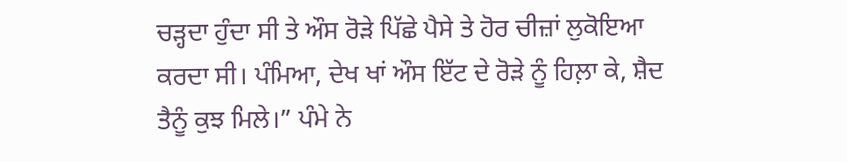ਚੜ੍ਹਦਾ ਹੁੰਦਾ ਸੀ ਤੇ ਔਸ ਰੋੜੇ ਪਿੱਛੇ ਪੈਸੇ ਤੇ ਹੋਰ ਚੀਜ਼ਾਂ ਲੁਕੋਇਆ ਕਰਦਾ ਸੀ। ਪੰਮਿਆ, ਦੇਖ ਖਾਂ ਔਸ ਇੱਟ ਦੇ ਰੋੜੇ ਨੂੰ ਹਿਲ਼ਾ ਕੇ, ਸ਼ੈਦ ਤੈਨੂੰ ਕੁਝ ਮਿਲੇ।” ਪੰਮੇ ਨੇ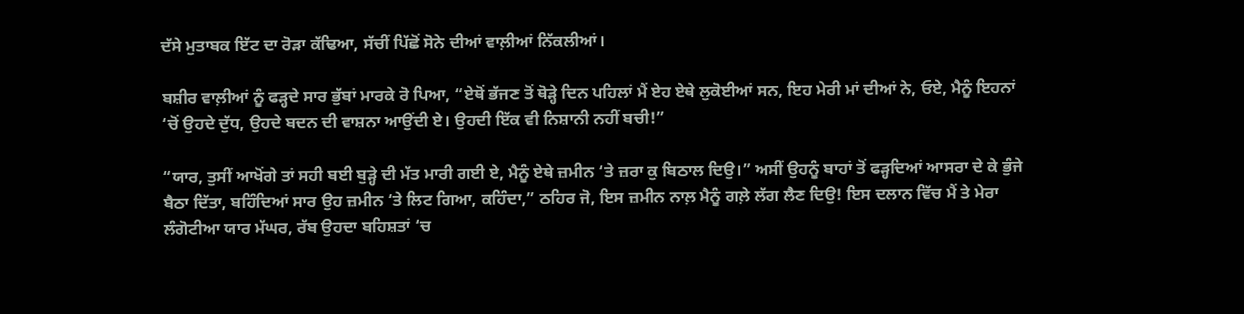ਦੱਸੇ ਮੁਤਾਬਕ ਇੱਟ ਦਾ ਰੋੜਾ ਕੱਢਿਆ, ਸੱਚੀਂ ਪਿੱਛੋਂ ਸੋਨੇ ਦੀਆਂ ਵਾਲ਼ੀਆਂ ਨਿੱਕਲੀਆਂ।

ਬਸ਼ੀਰ ਵਾਲ਼ੀਆਂ ਨੂੰ ਫੜ੍ਹਦੇ ਸਾਰ ਭੁੱਬਾਂ ਮਾਰਕੇ ਰੋ ਪਿਆ, “ਏਥੋਂ ਭੱਜਣ ਤੋਂ ਥੋੜ੍ਹੇ ਦਿਨ ਪਹਿਲਾਂ ਮੈਂ ਏਹ ਏਥੇ ਲੁਕੋਈਆਂ ਸਨ, ਇਹ ਮੇਰੀ ਮਾਂ ਦੀਆਂ ਨੇ, ਓਏ, ਮੈਨੂੰ ਇਹਨਾਂ ‘ਚੋਂ ਉਹਦੇ ਦੁੱਧ, ਉਹਦੇ ਬਦਨ ਦੀ ਵਾਸ਼ਨਾ ਆਉਂਦੀ ਏ। ਉਹਦੀ ਇੱਕ ਵੀ ਨਿਸ਼ਾਨੀ ਨਹੀਂ ਬਚੀ!”

“ਯਾਰ, ਤੁਸੀਂ ਆਖੋਂਗੇ ਤਾਂ ਸਹੀ ਬਈ ਬੁੜ੍ਹੇ ਦੀ ਮੱਤ ਮਾਰੀ ਗਈ ਏ, ਮੈਨੂੰ ਏਥੇ ਜ਼ਮੀਨ ‘ਤੇ ਜ਼ਰਾ ਕੁ ਬਿਠਾਲ ਦਿਉ।” ਅਸੀਂ ਉਹਨੂੰ ਬਾਹਾਂ ਤੋਂ ਫੜ੍ਹਦਿਆਂ ਆਸਰਾ ਦੇ ਕੇ ਭੁੰਜੇ ਬੈਠਾ ਦਿੱਤਾ, ਬਹਿੰਦਿਆਂ ਸਾਰ ਉਹ ਜ਼ਮੀਨ ‘ਤੇ ਲਿਟ ਗਿਆ, ਕਹਿੰਦਾ,” ਠਹਿਰ ਜੋ, ਇਸ ਜ਼ਮੀਨ ਨਾਲ਼ ਮੈਨੂੰ ਗਲ਼ੇ ਲੱਗ ਲੈਣ ਦਿਉ! ਇਸ ਦਲਾਨ ਵਿੱਚ ਮੈਂ ਤੇ ਮੇਰਾ ਲੰਗੋਟੀਆ ਯਾਰ ਮੱਘਰ, ਰੱਬ ਉਹਦਾ ਬਹਿਸ਼ਤਾਂ ‘ਚ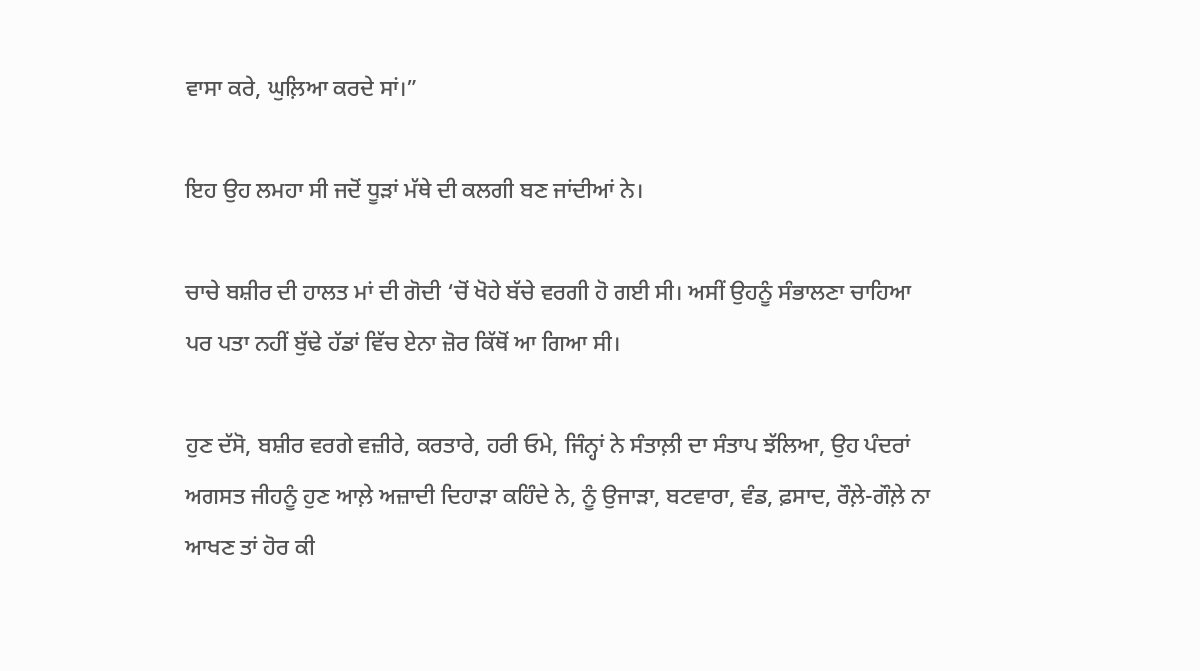ਵਾਸਾ ਕਰੇ, ਘੁਲ਼ਿਆ ਕਰਦੇ ਸਾਂ।”

ਇਹ ਉਹ ਲਮਹਾ ਸੀ ਜਦੋਂ ਧੂੜਾਂ ਮੱਥੇ ਦੀ ਕਲਗੀ ਬਣ ਜਾਂਦੀਆਂ ਨੇ।

ਚਾਚੇ ਬਸ਼ੀਰ ਦੀ ਹਾਲਤ ਮਾਂ ਦੀ ਗੋਦੀ ‘ਚੋਂ ਖੋਹੇ ਬੱਚੇ ਵਰਗੀ ਹੋ ਗਈ ਸੀ। ਅਸੀਂ ਉਹਨੂੰ ਸੰਭਾਲਣਾ ਚਾਹਿਆ ਪਰ ਪਤਾ ਨਹੀਂ ਬੁੱਢੇ ਹੱਡਾਂ ਵਿੱਚ ਏਨਾ ਜ਼ੋਰ ਕਿੱਥੋਂ ਆ ਗਿਆ ਸੀ।

ਹੁਣ ਦੱਸੋ, ਬਸ਼ੀਰ ਵਰਗੇ ਵਜ਼ੀਰੇ, ਕਰਤਾਰੇ, ਹਰੀ ਓਮੇ, ਜਿੰਨ੍ਹਾਂ ਨੇ ਸੰਤਾਲ਼ੀ ਦਾ ਸੰਤਾਪ ਝੱਲਿਆ, ਉਹ ਪੰਦਰਾਂ ਅਗਸਤ ਜੀਹਨੂੰ ਹੁਣ ਆਲ਼ੇ ਅਜ਼ਾਦੀ ਦਿਹਾੜਾ ਕਹਿੰਦੇ ਨੇ, ਨੂੰ ਉਜਾੜਾ, ਬਟਵਾਰਾ, ਵੰਡ, ਫ਼ਸਾਦ, ਰੌਲ਼ੇ-ਗੌਲ਼ੇ ਨਾ ਆਖਣ ਤਾਂ ਹੋਰ ਕੀ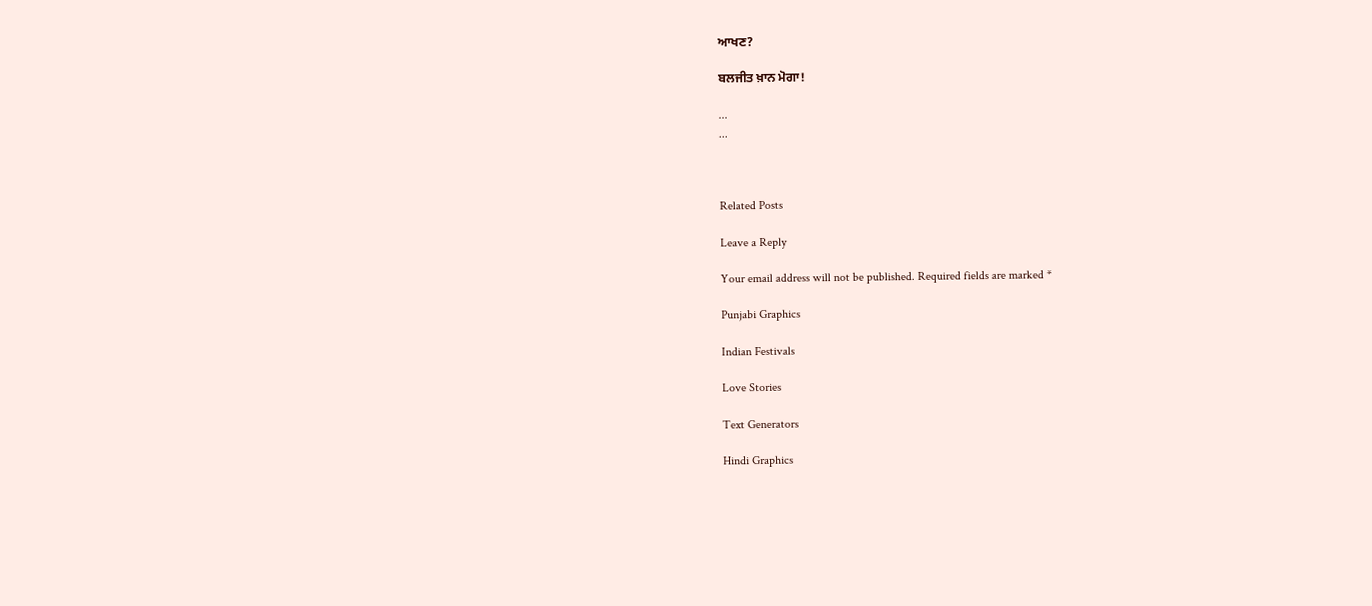ਆਖਣ?

ਬਲਜੀਤ ਖ਼ਾਨ ‌ਮੋਗਾ!

...
...



Related Posts

Leave a Reply

Your email address will not be published. Required fields are marked *

Punjabi Graphics

Indian Festivals

Love Stories

Text Generators

Hindi Graphics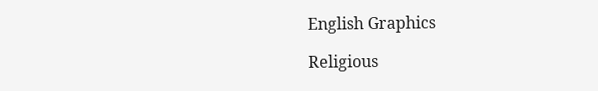English Graphics

Religious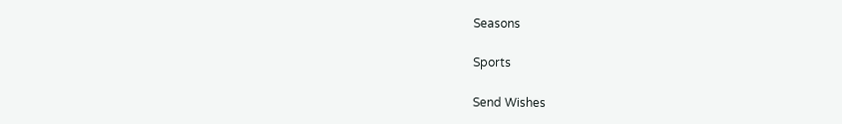Seasons

Sports

Send Wishes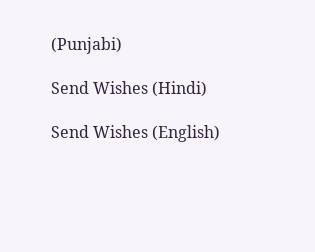(Punjabi)

Send Wishes (Hindi)

Send Wishes (English)